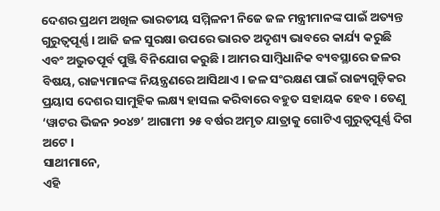ଦେଶର ପ୍ରଥମ ଅଖିଳ ଭାରତୀୟ ସମ୍ମିଳନୀ ନିଜେ ଜଳ ମନ୍ତ୍ରୀମାନଙ୍କ ପାଇଁ ଅତ୍ୟନ୍ତ ଗୁରୁତ୍ୱପୂର୍ଣ୍ଣ । ଆଜି ଜଳ ସୁରକ୍ଷା ଉପରେ ଭାରତ ଅଦୃଶ୍ୟ ଭାବରେ କାର୍ଯ୍ୟ କରୁଛି ଏବଂ ଅଦ୍ଭୁତପୂର୍ବ ପୁଞ୍ଜି ବିନିଯୋଗ କରୁଛି । ଆମର ସାମ୍ବିଧାନିକ ବ୍ୟବସ୍ଥାରେ ଜଳର ବିଷୟ, ରାଜ୍ୟମାନଙ୍କ ନିୟନ୍ତ୍ରଣରେ ଆସିଥାଏ । ଜଳ ସଂରକ୍ଷଣ ପାଇଁ ରାଜ୍ୟଗୁଡ଼ିକର ପ୍ରୟାସ ଦେଶର ସାମୁହିକ ଲକ୍ଷ୍ୟ ହାସଲ କରିବାରେ ବହୁତ ସହାୟକ ହେବ । ତେଣୁ ‘ୱାଟର ଭିଜନ ୨୦୪୭’ ଆଗାମୀ ୨୫ ବର୍ଷର ଅମୃତ ଯାତ୍ରାକୁ ଗୋଟିଏ ଗୁରୁତ୍ୱପୂର୍ଣ୍ଣ ଦିଗ ଅଟେ ।
ସାଥୀମାନେ,
ଏହି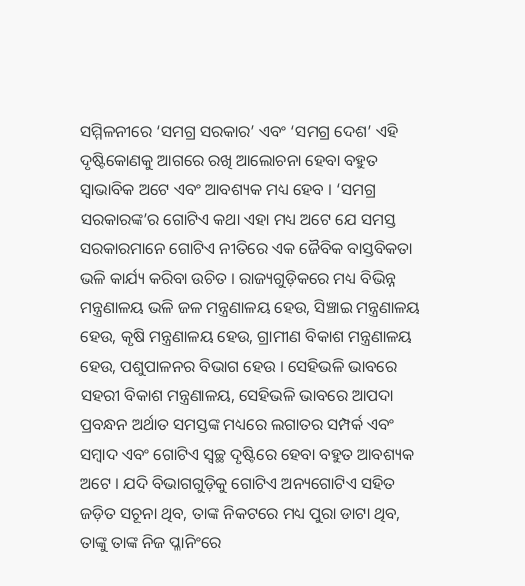ସମ୍ମିଳନୀରେ ‘ସମଗ୍ର ସରକାର’ ଏବଂ ‘ସମଗ୍ର ଦେଶ’ ଏହି ଦୃଷ୍ଟିକୋଣକୁ ଆଗରେ ରଖି ଆଲୋଚନା ହେବା ବହୁତ ସ୍ୱାଭାବିକ ଅଟେ ଏବଂ ଆବଶ୍ୟକ ମଧ୍ୟ ହେବ । ‘ସମଗ୍ର ସରକାରଙ୍କ’ର ଗୋଟିଏ କଥା ଏହା ମଧ୍ୟ ଅଟେ ଯେ ସମସ୍ତ ସରକାରମାନେ ଗୋଟିଏ ନୀତିରେ ଏକ ଜୈବିକ ବାସ୍ତବିକତା ଭଳି କାର୍ଯ୍ୟ କରିବା ଉଚିତ । ରାଜ୍ୟଗୁଡ଼ିକରେ ମଧ୍ୟ ବିଭିନ୍ନ ମନ୍ତ୍ରଣାଳୟ ଭଳି ଜଳ ମନ୍ତ୍ରଣାଳୟ ହେଉ, ସିଞ୍ଚାଇ ମନ୍ତ୍ରଣାଳୟ ହେଉ, କୃଷି ମନ୍ତ୍ରଣାଳୟ ହେଉ, ଗ୍ରାମୀଣ ବିକାଶ ମନ୍ତ୍ରଣାଳୟ ହେଉ, ପଶୁପାଳନର ବିଭାଗ ହେଉ । ସେହିଭଳି ଭାବରେ ସହରୀ ବିକାଶ ମନ୍ତ୍ରଣାଳୟ, ସେହିଭଳି ଭାବରେ ଆପଦା ପ୍ରବନ୍ଧନ ଅର୍ଥାତ ସମସ୍ତଙ୍କ ମଧ୍ୟରେ ଲଗାତର ସମ୍ପର୍କ ଏବଂ ସମ୍ବାଦ ଏବଂ ଗୋଟିଏ ସ୍ୱଚ୍ଛ ଦୃଷ୍ଟିରେ ହେବା ବହୁତ ଆବଶ୍ୟକ ଅଟେ । ଯଦି ବିଭାଗଗୁଡ଼ିକୁ ଗୋଟିଏ ଅନ୍ୟଗୋଟିଏ ସହିତ ଜଡ଼ିତ ସଚୂନା ଥିବ, ତାଙ୍କ ନିକଟରେ ମଧ୍ୟ ପୁରା ଡାଟା ଥିବ, ତାଙ୍କୁ ତାଙ୍କ ନିଜ ପ୍ଳାନିଂରେ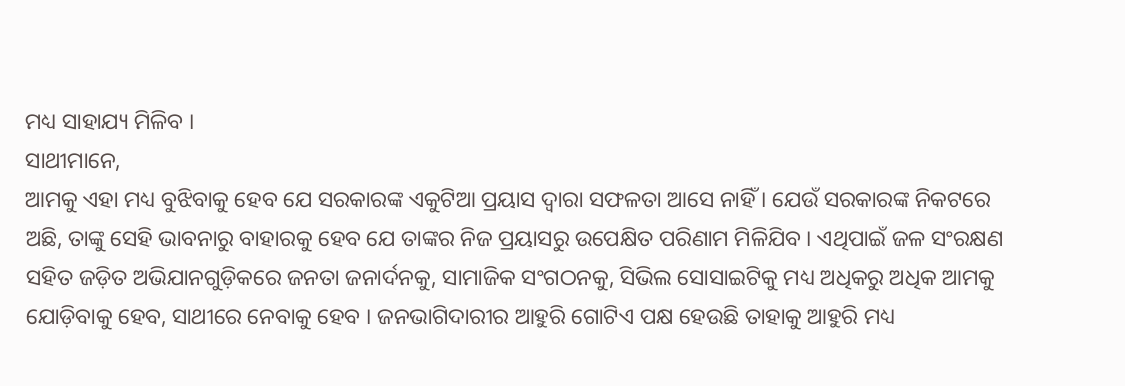ମଧ୍ୟ ସାହାଯ୍ୟ ମିଳିବ ।
ସାଥୀମାନେ,
ଆମକୁ ଏହା ମଧ୍ୟ ବୁଝିବାକୁ ହେବ ଯେ ସରକାରଙ୍କ ଏକୁଟିଆ ପ୍ରୟାସ ଦ୍ୱାରା ସଫଳତା ଆସେ ନାହିଁ । ଯେଉଁ ସରକାରଙ୍କ ନିକଟରେ ଅଛି, ତାଙ୍କୁ ସେହି ଭାବନାରୁ ବାହାରକୁ ହେବ ଯେ ତାଙ୍କର ନିଜ ପ୍ରୟାସରୁ ଉପେକ୍ଷିତ ପରିଣାମ ମିଳିଯିବ । ଏଥିପାଇଁ ଜଳ ସଂରକ୍ଷଣ ସହିତ ଜଡ଼ିତ ଅଭିଯାନଗୁଡ଼ିକରେ ଜନତା ଜନାର୍ଦନକୁ, ସାମାଜିକ ସଂଗଠନକୁ, ସିଭିଲ ସୋସାଇଟିକୁ ମଧ୍ୟ ଅଧିକରୁ ଅଧିକ ଆମକୁ ଯୋଡ଼ିବାକୁ ହେବ, ସାଥୀରେ ନେବାକୁ ହେବ । ଜନଭାଗିଦାରୀର ଆହୁରି ଗୋଟିଏ ପକ୍ଷ ହେଉଛି ତାହାକୁ ଆହୁରି ମଧ୍ୟ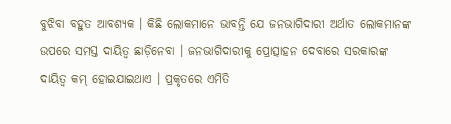ବୁଝିବା ବହୁତ ଆବଶ୍ୟକ । କିଛି ଲୋକମାନେ ଭାବନ୍ତି ଯେ ଜନଭାଗିଦାରୀ ଅର୍ଥାତ ଲୋକମାନଙ୍କ ଉପରେ ସମସ୍ତ ଦାୟିତ୍ୱ ଛାଡ଼ିନେବା । ଜନଭାଗିଦାରୀକୁ ପ୍ରୋତ୍ସାହନ ଦେବାରେ ସରକାରଙ୍କ ଦାୟିତ୍ୱ କମ୍ ହୋଇଯାଇଥାଏ । ପ୍ରକୃତରେ ଏମିତି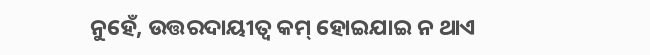ନୁହେଁ, ଉତ୍ତରଦାୟୀତ୍ୱ କମ୍ ହୋଇଯାଇ ନ ଥାଏ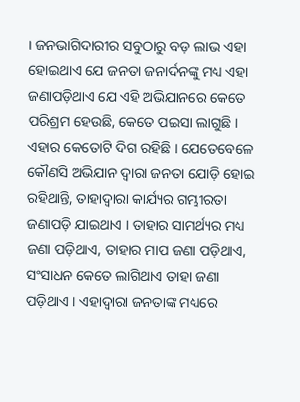। ଜନଭାଗିଦାରୀର ସବୁଠାରୁ ବଡ଼ ଲାଭ ଏହା ହୋଇଥାଏ ଯେ ଜନତା ଜନାର୍ଦନଙ୍କୁ ମଧ୍ୟ ଏହା ଜଣାପଡ଼ିଥାଏ ଯେ ଏହି ଅଭିଯାନରେ କେତେ ପରିଶ୍ରମ ହେଉଛି, କେତେ ପଇସା ଲାଗୁଛି । ଏହାର କେତୋଟି ଦିଗ ରହିଛି । ଯେତେବେଳେ କୌଣସି ଅଭିଯାନ ଦ୍ୱାରା ଜନତା ଯୋଡ଼ି ହୋଇ ରହିଥାନ୍ତି, ତାହାଦ୍ୱାରା କାର୍ଯ୍ୟର ଗମ୍ଭୀରତା ଜଣାପଡ଼ି ଯାଇଥାଏ । ତାହାର ସାମର୍ଥ୍ୟର ମଧ୍ୟ ଜଣା ପଡ଼ିଥାଏ, ତାହାର ମାପ ଜଣା ପଡ଼ିଥାଏ, ସଂସାଧନ କେତେ ଲାଗିଥାଏ ତାହା ଜଣା ପଡ଼ିଥାଏ । ଏହାଦ୍ୱାରା ଜନତାଙ୍କ ମଧ୍ୟରେ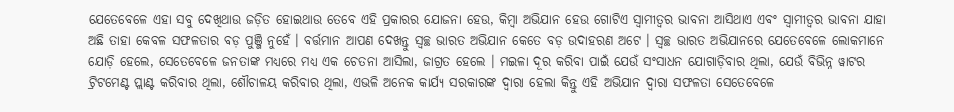ଯେତେବେଳେ ଏହା ସବୁ ଦେଖିଥାଉ ଜଡ଼ିତ ହୋଇଥାଉ ତେବେ ଏହି ପ୍ରକାରର ଯୋଜନା ହେଉ, କିମ୍ବା ଅଭିଯାନ ହେଉ ଗୋଟିଏ ସ୍ୱାମୀତ୍ୱର ଭାବନା ଆସିଥାଏ ଏବଂ ସ୍ୱାମୀତ୍ୱର ଭାବନା ଯାହା ଅଛି ତାହା କେବଳ ସଫଳତାର ବଡ଼ ପୁଞ୍ଜି ନୁହେଁ । ବର୍ତ୍ତମାନ ଆପଣ ଦେଖନ୍ତୁ ସ୍ୱଚ୍ଛ ଭାରତ ଅଭିଯାନ କେତେ ବଡ଼ ଉଦାହରଣ ଅଟେ । ସ୍ୱଚ୍ଛ ଭାରତ ଅଭିଯାନରେ ଯେତେବେଳେ ଲୋକମାନେ ଯୋଡ଼ି ହେଲେ, ସେତେବେଳେ ଜନତାଙ୍କ ମଧ୍ୟରେ ମଧ୍ୟ ଏକ ଚେତନା ଆସିଲା, ଜାଗ୍ରତ ହେଲେ । ମଇଳା ଦୂର କରିବା ପାଇଁ ଯେଉଁ ସଂସାଧନ ଯୋଗାଡ଼ିବାର ଥିଲା, ଯେଉଁ ବିଭିନ୍ନ ୱାଟର ଟ୍ରିଟମେଣ୍ଟ ପ୍ଲାଣ୍ଟ କରିବାର ଥିଲା, ଶୌଚାଳୟ କରିବାର ଥିଲା, ଏଭଳି ଅନେକ କାର୍ଯ୍ୟ ସରକାରଙ୍କ ଦ୍ୱାରା ହେଲା କିନ୍ତୁ ଏହି ଅଭିଯାନ ଦ୍ୱାରା ସଫଳତା ସେତେବେଳେ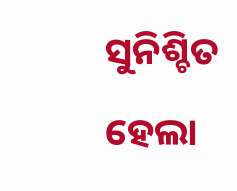ସୁନିଶ୍ଚିତ ହେଲା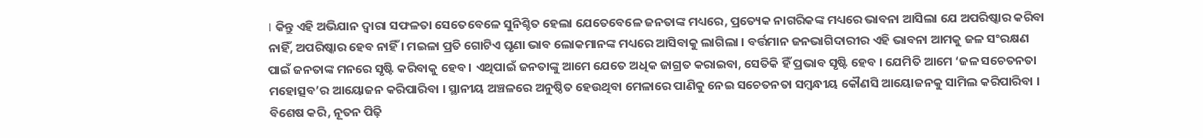। କିନ୍ତୁ ଏହି ଅଭିଯାନ ଦ୍ୱାରା ସଫଳତା ସେତେବେଳେ ସୁନିଶ୍ଚିତ ହେଲା ଯେତେବେଳେ ଜନତାଙ୍କ ମଧ୍ୟରେ, ପ୍ରତ୍ୟେକ ନାଗରିକଙ୍କ ମଧ୍ୟରେ ଭାବନା ଆସିଲା ଯେ ଅପରିଷ୍କାର କରିବା ନାହିଁ, ଅପରିଷ୍କାର ହେବ ନାହିଁ । ମଇଳା ପ୍ରତି ଗୋଟିଏ ଘୃଣା ଭାବ ଲୋକମାନଙ୍କ ମଧ୍ୟରେ ଆସିବାକୁ ଲାଗିଲା । ବର୍ତ୍ତମାନ ଜନଭାଗିଦାରୀର ଏହି ଭାବନା ଆମକୁ ଜଳ ସଂରକ୍ଷଣ ପାଇଁ ଜନତାଙ୍କ ମନରେ ସୃଷ୍ଟି କରିବାକୁ ହେବ । ଏଥିପାଇଁ ଜନତାଙ୍କୁ ଆମେ ଯେତେ ଅଧିକ ଜାଗ୍ରତ କରାଇବା, ସେତିକି ହିଁ ପ୍ରଭାବ ସୃଷ୍ଟି ହେବ । ଯେମିତି ଆମେ ‘ଜଳ ସଚେତନତା ମହୋତ୍ସବ’ର ଆୟୋଜନ କରିପାରିବା । ସ୍ଥାନୀୟ ଅଞ୍ଚଳରେ ଅନୁଷ୍ଠିତ ହେଉଥିବା ମେଳାରେ ପାଣିକୁ ନେଇ ସଚେତନତା ସମ୍ବନ୍ଧୀୟ କୌଣସି ଆୟୋଜନକୁ ସାମିଲ କରିପାରିବା । ବିଶେଷ କରି, ନୂତନ ପିଢ଼ି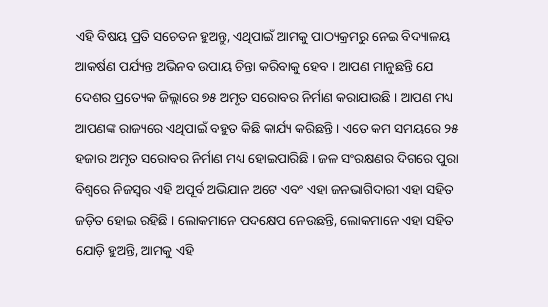ଏହି ବିଷୟ ପ୍ରତି ସଚେତନ ହୁଅନ୍ତୁ, ଏଥିପାଇଁ ଆମକୁ ପାଠ୍ୟକ୍ରମରୁ ନେଇ ବିଦ୍ୟାଳୟ ଆକର୍ଷଣ ପର୍ଯ୍ୟନ୍ତ ଅଭିନବ ଉପାୟ ଚିନ୍ତା କରିବାକୁ ହେବ । ଆପଣ ମାନୁଛନ୍ତି ଯେ ଦେଶର ପ୍ରତ୍ୟେକ ଜିଲ୍ଲାରେ ୭୫ ଅମୃତ ସରୋବର ନିର୍ମାଣ କରାଯାଉଛି । ଆପଣ ମଧ୍ୟ ଆପଣଙ୍କ ରାଜ୍ୟରେ ଏଥିପାଇଁ ବହୁତ କିଛି କାର୍ଯ୍ୟ କରିଛନ୍ତି । ଏତେ କମ ସମୟରେ ୨୫ ହଜାର ଅମୃତ ସରୋବର ନିର୍ମାଣ ମଧ୍ୟ ହୋଇପାରିଛି । ଜଳ ସଂରକ୍ଷଣର ଦିଗରେ ପୁରା ବିଶ୍ୱରେ ନିଜସ୍ୱର ଏହି ଅପୂର୍ବ ଅଭିଯାନ ଅଟେ ଏବଂ ଏହା ଜନଭାଗିଦାରୀ ଏହା ସହିତ ଜଡ଼ିତ ହୋଇ ରହିଛି । ଲୋକମାନେ ପଦକ୍ଷେପ ନେଉଛନ୍ତି, ଲୋକମାନେ ଏହା ସହିତ ଯୋଡ଼ି ହୁଅନ୍ତି, ଆମକୁ ଏହି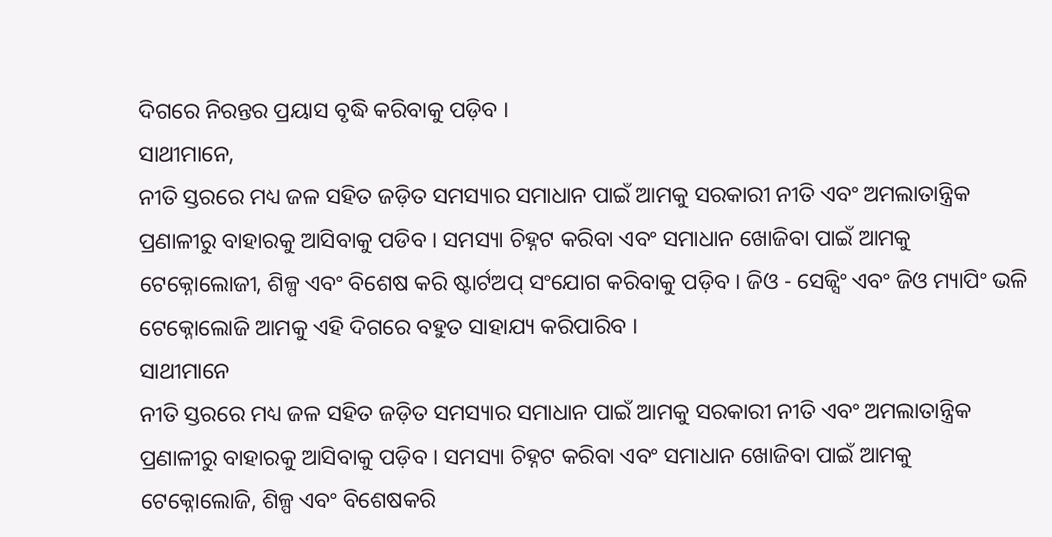ଦିଗରେ ନିରନ୍ତର ପ୍ରୟାସ ବୃଦ୍ଧି କରିବାକୁ ପଡ଼ିବ ।
ସାଥୀମାନେ,
ନୀତି ସ୍ତରରେ ମଧ୍ୟ ଜଳ ସହିତ ଜଡ଼ିତ ସମସ୍ୟାର ସମାଧାନ ପାଇଁ ଆମକୁ ସରକାରୀ ନୀତି ଏବଂ ଅମଲାତାନ୍ତ୍ରିକ ପ୍ରଣାଳୀରୁ ବାହାରକୁ ଆସିବାକୁ ପଡିବ । ସମସ୍ୟା ଚିହ୍ନଟ କରିବା ଏବଂ ସମାଧାନ ଖୋଜିବା ପାଇଁ ଆମକୁ ଟେକ୍ନୋଲୋଜୀ, ଶିଳ୍ପ ଏବଂ ବିଶେଷ କରି ଷ୍ଟାର୍ଟଅପ୍ ସଂଯୋଗ କରିବାକୁ ପଡ଼ିବ । ଜିଓ - ସେଜ୍ସିଂ ଏବଂ ଜିଓ ମ୍ୟାପିଂ ଭଳି ଟେକ୍ନୋଲୋଜି ଆମକୁ ଏହି ଦିଗରେ ବହୁତ ସାହାଯ୍ୟ କରିପାରିବ ।
ସାଥୀମାନେ
ନୀତି ସ୍ତରରେ ମଧ୍ୟ ଜଳ ସହିତ ଜଡ଼ିତ ସମସ୍ୟାର ସମାଧାନ ପାଇଁ ଆମକୁ ସରକାରୀ ନୀତି ଏବଂ ଅମଲାତାନ୍ତ୍ରିକ ପ୍ରଣାଳୀରୁ ବାହାରକୁ ଆସିବାକୁ ପଡ଼ିବ । ସମସ୍ୟା ଚିହ୍ନଟ କରିବା ଏବଂ ସମାଧାନ ଖୋଜିବା ପାଇଁ ଆମକୁ ଟେକ୍ନୋଲୋଜି, ଶିଳ୍ପ ଏବଂ ବିଶେଷକରି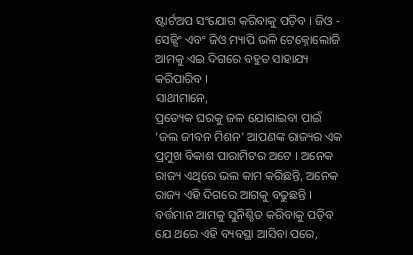ଷ୍ଟାର୍ଟଅପ ସଂଯୋଗ କରିବାକୁ ପଡ଼ିବ । ଜିଓ - ସେଜ୍ସିଂ ଏବଂ ଜିଓ ମ୍ୟାପି ଭଳି ଟେକ୍ନୋଲୋଜି ଆମକୁ ଏଇ ଦିଗରେ ବହୁତ ସାହାଯ୍ୟ କରିପାରିବ ।
ସାଥୀମାନେ,
ପ୍ରତ୍ୟେକ ଘରକୁ ଜଳ ଯୋଗାଇବା ପାଇଁ ‘ଜଲ ଜୀବନ ମିଶନ’ ଆପଣଙ୍କ ରାଜ୍ୟର ଏକ ପ୍ରମୁଖ ବିକାଶ ପାରାମିଟର ଅଟେ । ଅନେକ ରାଜ୍ୟ ଏଥିରେ ଭଲ କାମ କରିଛନ୍ତି, ଅନେକ ରାଜ୍ୟ ଏହି ଦିଗରେ ଆଗକୁ ବଢୁଛନ୍ତି । ବର୍ତ୍ତମାନ ଆମକୁ ସୁନିଶ୍ଚିତ କରିବାକୁ ପଡ଼ିବ ଯେ ଥରେ ଏହି ବ୍ୟବସ୍ଥା ଆସିବା ପରେ,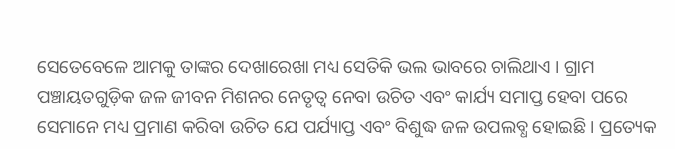ସେତେବେଳେ ଆମକୁ ତାଙ୍କର ଦେଖାରେଖା ମଧ୍ୟ ସେତିକି ଭଲ ଭାବରେ ଚାଲିଥାଏ । ଗ୍ରାମ ପଞ୍ଚାୟତଗୁଡ଼ିକ ଜଳ ଜୀବନ ମିଶନର ନେତୃତ୍ୱ ନେବା ଉଚିତ ଏବଂ କାର୍ଯ୍ୟ ସମାପ୍ତ ହେବା ପରେ ସେମାନେ ମଧ୍ୟ ପ୍ରମାଣ କରିବା ଉଚିତ ଯେ ପର୍ଯ୍ୟାପ୍ତ ଏବଂ ବିଶୁଦ୍ଧ ଜଳ ଉପଲବ୍ଧ ହୋଇଛି । ପ୍ରତ୍ୟେକ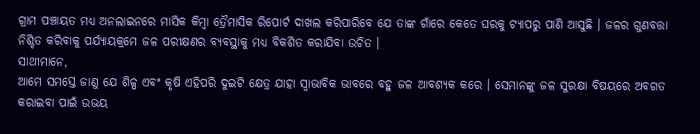ଗ୍ରାମ ପଞ୍ଚାୟତ ମଧ୍ୟ ଅନଲାଇନରେ ମାସିକ କିମ୍ବା ତ୍ରୈମାସିକ ରିପୋର୍ଟ ଦାଖଲ କରିପାରିବେ ଯେ ତାଙ୍କ ଗାଁରେ କେତେ ଘରକୁ ଟ୍ୟାପରୁ ପାଣି ଆସୁଛି । ଜଳର ଗୁଣବତ୍ତା ନିଶ୍ଚିତ କରିବାକୁ ପର୍ଯ୍ୟାୟକ୍ରମେ ଜଳ ପରୀକ୍ଷଣର ବ୍ୟବସ୍ଥାକୁ ମଧ୍ୟ ବିକଶିତ କରାଯିବା ଉଚିତ ।
ସାଥୀମାନେ,
ଆମେ ସମସ୍ତେ ଜାଣୁ ଯେ ଶିଳ୍ପ ଏବଂ କୃଷି ଏହିପରି ଦୁଇଟି କ୍ଷେତ୍ର ଯାହା ସ୍ୱାଭାବିକ ଭାବରେ ବହୁ ଜଳ ଆବଶ୍ୟକ କରେ । ସେମାନଙ୍କୁ ଜଳ ସୁରକ୍ଷା ବିଷୟରେ ଅବଗତ କରାଇବା ପାଇଁ ଉଭୟ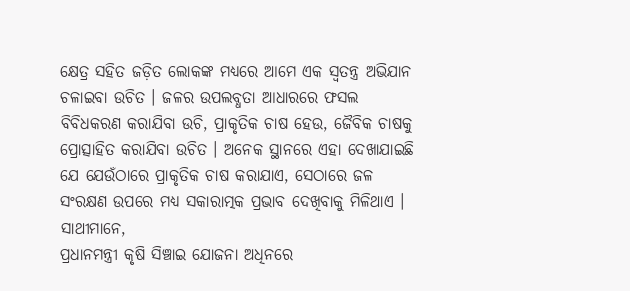କ୍ଷେତ୍ର ସହିତ ଜଡ଼ିତ ଲୋକଙ୍କ ମଧ୍ୟରେ ଆମେ ଏକ ସ୍ୱତନ୍ତ୍ର ଅଭିଯାନ ଚଳାଇବା ଉଚିତ । ଜଳର ଉପଲବ୍ଧତା ଆଧାରରେ ଫସଲ ବିବିଧକରଣ କରାଯିବା ଉଚି, ପ୍ରାକୃତିକ ଚାଷ ହେଉ, ଜୈବିକ ଚାଷକୁ ପ୍ରୋତ୍ସାହିତ କରାଯିବା ଉଚିତ । ଅନେକ ସ୍ଥାନରେ ଏହା ଦେଖାଯାଇଛି ଯେ ଯେଉଁଠାରେ ପ୍ରାକୃତିକ ଚାଷ କରାଯାଏ, ସେଠାରେ ଜଳ ସଂରକ୍ଷଣ ଉପରେ ମଧ୍ୟ ସକାରାତ୍ମକ ପ୍ରଭାବ ଦେଖିବାକୁ ମିଳିଥାଏ ।
ସାଥୀମାନେ,
ପ୍ରଧାନମନ୍ତ୍ରୀ କୃଷି ସିଞ୍ଚାଇ ଯୋଜନା ଅଧିନରେ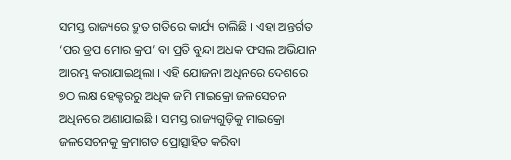ସମସ୍ତ ରାଜ୍ୟରେ ଦ୍ରୁତ ଗତିରେ କାର୍ଯ୍ୟ ଚାଲିଛି । ଏହା ଅନ୍ତର୍ଗତ ‘ପର ଡ୍ରପ ମୋର କ୍ରପ’ ବା ପ୍ରତି ବୁନ୍ଦା ଅଧକ ଫସଲ ଅଭିଯାନ ଆରମ୍ଭ କରାଯାଇଥିଲା । ଏହି ଯୋଜନା ଅଧିନରେ ଦେଶରେ ୭ଠ ଲକ୍ଷ ହେକ୍ଟରରୁ ଅଧିକ ଜମି ମାଇକ୍ରୋ ଜଳସେଚନ ଅଧିନରେ ଅଣାଯାଇଛି । ସମସ୍ତ ରାଜ୍ୟଗୁଡ଼ିକୁ ମାଇକ୍ରୋ ଜଳସେଚନକୁ କ୍ରମାଗତ ପ୍ରୋତ୍ସାହିତ କରିବା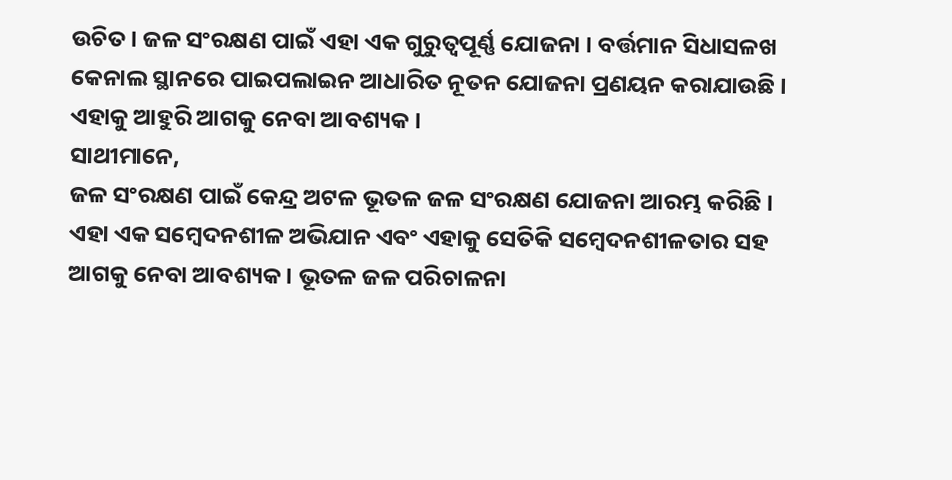ଉଚିତ । ଜଳ ସଂରକ୍ଷଣ ପାଇଁ ଏହା ଏକ ଗୁରୁତ୍ୱପୂର୍ଣ୍ଣ ଯୋଜନା । ବର୍ତ୍ତମାନ ସିଧାସଳଖ କେନାଲ ସ୍ଥାନରେ ପାଇପଲାଇନ ଆଧାରିତ ନୂତନ ଯୋଜନା ପ୍ରଣୟନ କରାଯାଉଛି । ଏହାକୁ ଆହୁରି ଆଗକୁ ନେବା ଆବଶ୍ୟକ ।
ସାଥୀମାନେ,
ଜଳ ସଂରକ୍ଷଣ ପାଇଁ କେନ୍ଦ୍ର ଅଟଳ ଭୂତଳ ଜଳ ସଂରକ୍ଷଣ ଯୋଜନା ଆରମ୍ଭ କରିଛି । ଏହା ଏକ ସମ୍ବେଦନଶୀଳ ଅଭିଯାନ ଏବଂ ଏହାକୁ ସେତିକି ସମ୍ବେଦନଶୀଳତାର ସହ ଆଗକୁ ନେବା ଆବଶ୍ୟକ । ଭୂତଳ ଜଳ ପରିଚାଳନା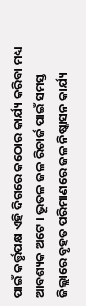ପାଇଁ କର୍ତ୍ତୃପକ୍ଷ ଏହି ଦିଗରେ କଠୋର କାର୍ଯ୍ୟ କରିବା ମଧ୍ୟ ଆବଶ୍ୟକ ଅଟେ । ଭୂତଳ ଜଳ ରିଚାର୍ଜ ପାଇଁ ସମସ୍ତ ଜିଲ୍ଲାରେ ବୃହତ ପରିମାଣରେ ଜଳ ନିଷ୍କାସନ କାର୍ଯ୍ୟ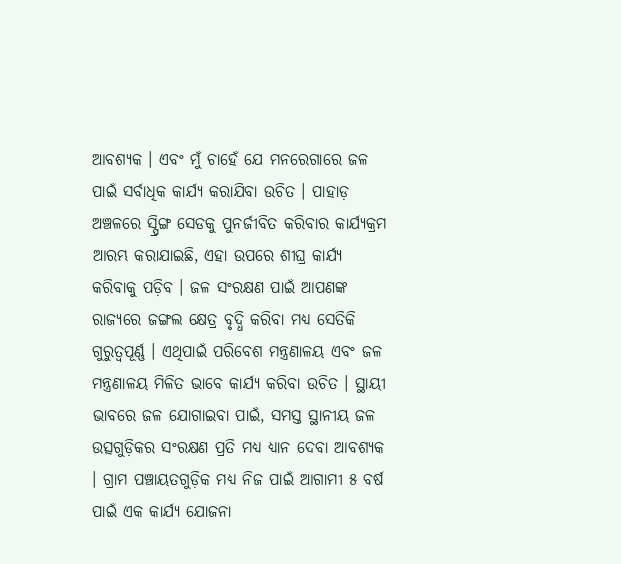ଆବଶ୍ୟକ । ଏବଂ ମୁଁ ଚାହେଁ ଯେ ମନରେଗାରେ ଜଳ ପାଇଁ ସର୍ବାଧିକ କାର୍ଯ୍ୟ କରାଯିବା ଉଚିତ । ପାହାଡ଼ ଅଞ୍ଚଳରେ ସ୍ପ୍ରିଙ୍ଗ ସେଡକୁ ପୁନର୍ଜୀବିତ କରିବାର କାର୍ଯ୍ୟକ୍ରମ ଆରମ୍ଭ କରାଯାଇଛି, ଏହା ଉପରେ ଶୀଘ୍ର କାର୍ଯ୍ୟ କରିବାକୁ ପଡ଼ିବ । ଜଳ ସଂରକ୍ଷଣ ପାଇଁ ଆପଣଙ୍କ ରାଜ୍ୟରେ ଜଙ୍ଗଲ କ୍ଷେତ୍ର ବୃଦ୍ଧି କରିବା ମଧ୍ୟ ସେତିକି ଗୁରୁତ୍ୱପୂର୍ଣ୍ଣ । ଏଥିପାଇଁ ପରିବେଶ ମନ୍ତ୍ରଣାଳୟ ଏବଂ ଜଳ ମନ୍ତ୍ରଣାଳୟ ମିଳିତ ଭାବେ କାର୍ଯ୍ୟ କରିବା ଉଚିତ । ସ୍ଥାୟୀ ଭାବରେ ଜଳ ଯୋଗାଇବା ପାଇଁ, ସମସ୍ତ ସ୍ଥାନୀୟ ଜଳ ଉତ୍ସଗୁଡ଼ିକର ସଂରକ୍ଷଣ ପ୍ରତି ମଧ୍ୟ ଧ୍ୟାନ ଦେବା ଆବଶ୍ୟକ । ଗ୍ରାମ ପଞ୍ଚାୟତଗୁଡ଼ିକ ମଧ୍ୟ ନିଜ ପାଇଁ ଆଗାମୀ ୫ ବର୍ଷ ପାଇଁ ଏକ କାର୍ଯ୍ୟ ଯୋଜନା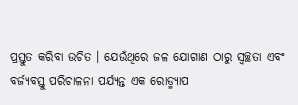ପ୍ରସ୍ତୁତ କରିବା ଉଚିତ । ଯେଉଁଥିରେ ଜଳ ଯୋଗାଣ ଠାରୁ ସ୍ୱଚ୍ଛତା ଏବଂ ବର୍ଜ୍ୟବସ୍ତୁ ପରିଚାଳନା ପର୍ଯ୍ୟନ୍ତ ଏକ ରୋଡ୍ମ୍ୟାପ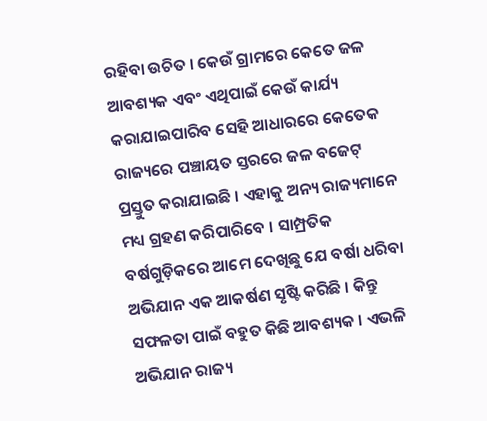ରହିବା ଉଚିତ । କେଉଁ ଗ୍ରାମରେ କେତେ ଜଳ ଆବଶ୍ୟକ ଏବଂ ଏଥିପାଇଁ କେଉଁ କାର୍ଯ୍ୟ କରାଯାଇପାରିବ ସେହି ଆଧାରରେ କେତେକ ରାଜ୍ୟରେ ପଞ୍ଚାୟତ ସ୍ତରରେ ଜଳ ବଜେଟ୍ ପ୍ରସ୍ତୁତ କରାଯାଇଛି । ଏହାକୁ ଅନ୍ୟ ରାଜ୍ୟମାନେ ମଧ୍ୟ ଗ୍ରହଣ କରିପାରିବେ । ସାମ୍ପ୍ରତିକ ବର୍ଷଗୁଡ଼ିକରେ ଆମେ ଦେଖିଛୁ ଯେ ବର୍ଷା ଧରିବା ଅଭିଯାନ ଏକ ଆକର୍ଷଣ ସୃଷ୍ଟି କରିଛି । କିନ୍ତୁ ସଫଳତା ପାଇଁ ବହୁତ କିଛି ଆବଶ୍ୟକ । ଏଭଳି ଅଭିଯାନ ରାଜ୍ୟ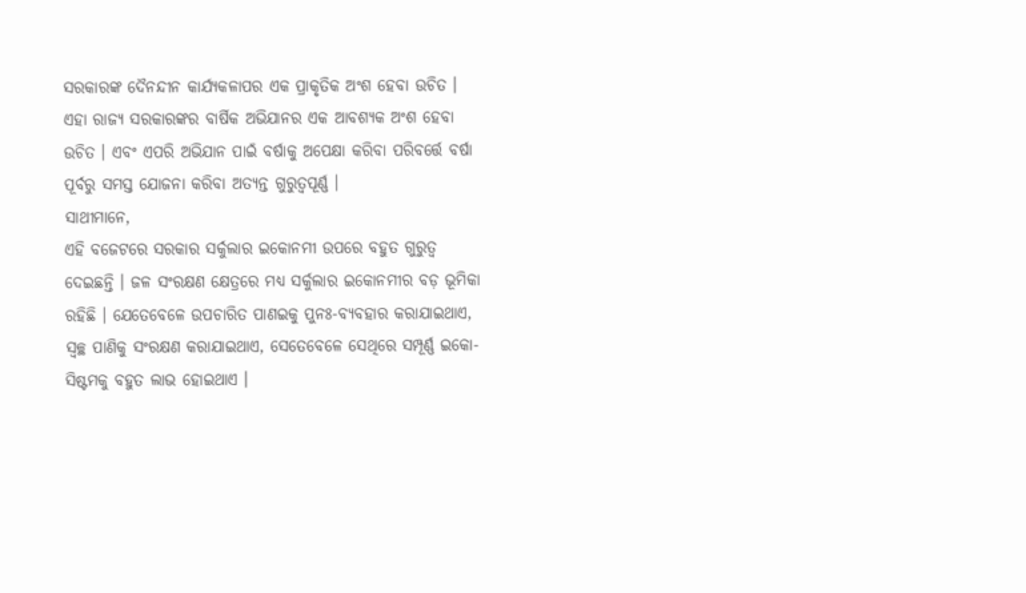ସରକାରଙ୍କ ଦୈନନ୍ଦୀନ କାର୍ଯ୍ୟକଳାପର ଏକ ପ୍ରାକୃତିକ ଅଂଶ ହେବା ଉଚିତ । ଏହା ରାଜ୍ୟ ସରକାରଙ୍କର ବାର୍ଷିକ ଅଭିଯାନର ଏକ ଆବଶ୍ୟକ ଅଂଶ ହେବା ଉଚିତ । ଏବଂ ଏପରି ଅଭିଯାନ ପାଇଁ ବର୍ଷାକୁ ଅପେକ୍ଷା କରିବା ପରିବର୍ତ୍ତେ ବର୍ଷା ପୂର୍ବରୁ ସମସ୍ତ ଯୋଜନା କରିବା ଅତ୍ୟନ୍ତ ଗୁରୁତ୍ୱପୂର୍ଣ୍ଣ ।
ସାଥୀମାନେ,
ଏହି ବଜେଟରେ ସରକାର ସର୍କୁଲାର ଇକୋନମୀ ଉପରେ ବହୁତ ଗୁରୁତ୍ୱ ଦେଇଛନ୍ତି । ଜଳ ସଂରକ୍ଷଣ କ୍ଷେତ୍ରରେ ମଧ୍ୟ ସର୍କୁଲାର ଇକୋନମୀର ବଡ଼ ଭୂମିକା ରହିଛି । ଯେତେବେଳେ ଉପଚାରିତ ପାଣଇକୁ ପୁନଃ-ବ୍ୟବହାର କରାଯାଇଥାଏ, ସ୍ୱଚ୍ଛ ପାଣିକୁ ସଂରକ୍ଷଣ କରାଯାଇଥାଏ, ସେତେବେଳେ ସେଥିରେ ସମ୍ପୂର୍ଣ୍ଣ ଇକୋ-ସିଷ୍ଟମକୁ ବହୁତ ଲାଭ ହୋଇଥାଏ ।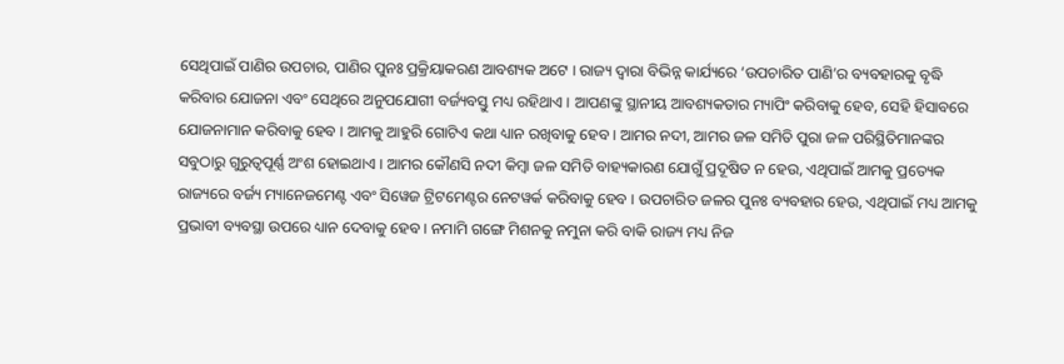ସେଥିପାଇଁ ପାଣିର ଉପଚାର, ପାଣିର ପୁନଃ ପ୍ରକ୍ରିୟାକରଣ ଆବଶ୍ୟକ ଅଟେ । ରାଜ୍ୟ ଦ୍ୱାରା ବିଭିନ୍ନ କାର୍ଯ୍ୟରେ ‘ଉପଚାରିତ ପାଣି’ର ବ୍ୟବହାରକୁ ବୃଦ୍ଧି କରିବାର ଯୋଜନା ଏବଂ ସେଥିରେ ଅନୁପଯୋଗୀ ବର୍ଜ୍ୟବସ୍ତୁ ମଧ୍ୟ ରହିଥାଏ । ଆପଣଙ୍କୁ ସ୍ଥାନୀୟ ଆବଶ୍ୟକତାର ମ୍ୟାପିଂ କରିବାକୁ ହେବ, ସେହି ହିସାବରେ ଯୋଜନାମାନ କରିବାକୁ ହେବ । ଆମକୁ ଆହୁରି ଗୋଟିଏ କଥା ଧ୍ୟାନ ରଖିବାକୁ ହେବ । ଆମର ନଦୀ, ଆମର ଜଳ ସମିତି ପୁରା ଜଳ ପରିସ୍ଥିତିମାନଙ୍କର ସବୁଠାରୁ ଗୁରୁତ୍ୱପୂର୍ଣ୍ଣ ଅଂଶ ହୋଇଥାଏ । ଆମର କୌଣସି ନଦୀ କିମ୍ବା ଜଳ ସମିତି ବାହ୍ୟକାରଣ ଯୋଗୁଁ ପ୍ରଦୂଷିତ ନ ହେଉ, ଏଥିପାଇଁ ଆମକୁ ପ୍ରତ୍ୟେକ ରାଜ୍ୟରେ ବର୍ଜ୍ୟ ମ୍ୟାନେଜମେଣ୍ଟ ଏବଂ ସିୱେଜ ଟ୍ରିଟମେଣ୍ଟର ନେଟୱର୍କ କରିବାକୁ ହେବ । ଉପଚାରିତ ଜଳର ପୁନଃ ବ୍ୟବହାର ହେଉ, ଏଥିପାଇଁ ମଧ୍ୟ ଆମକୁ ପ୍ରଭାବୀ ବ୍ୟବସ୍ଥା ଉପରେ ଧ୍ୟାନ ଦେବାକୁ ହେବ । ନମାମି ଗଙ୍ଗେ ମିଶନକୁ ନମୁନା କରି ବାକି ରାଜ୍ୟ ମଧ୍ୟ ନିଜ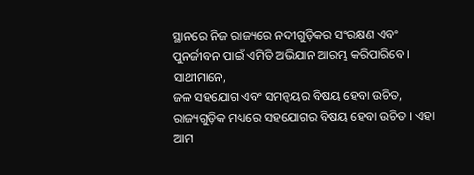ସ୍ଥାନରେ ନିଜ ରାଜ୍ୟରେ ନଦୀଗୁଡ଼ିକର ସଂରକ୍ଷଣ ଏବଂ ପୁନର୍ଜୀବନ ପାଇଁ ଏମିତି ଅଭିଯାନ ଆରମ୍ଭ କରିପାରିବେ ।
ସାଥୀମାନେ,
ଜଳ ସହଯୋଗ ଏବଂ ସମନ୍ୱୟର ବିଷୟ ହେବା ଉଚିତ, ରାଜ୍ୟଗୁଡ଼ିକ ମଧ୍ୟରେ ସହଯୋଗର ବିଷୟ ହେବା ଉଚିତ । ଏହା ଆମ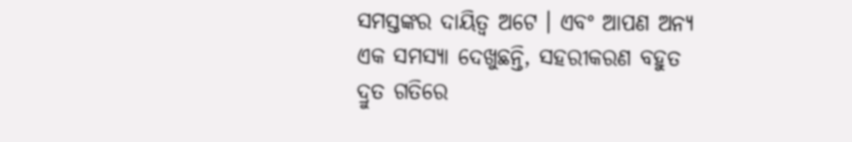ସମସ୍ତଙ୍କର ଦାୟିତ୍ୱ ଅଟେ । ଏବଂ ଆପଣ ଅନ୍ୟ ଏକ ସମସ୍ୟା ଦେଖୁଛନ୍ତି, ସହରୀକରଣ ବହୁତ ଦ୍ରୁତ ଗତିରେ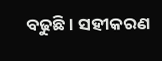ବଢୁଛି । ସହୀକରଣ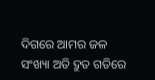ଦିଗରେ ଆମର ଜଳ ସଂଖ୍ୟା ଅତି ଦ୍ରୁତ ଗତିରେ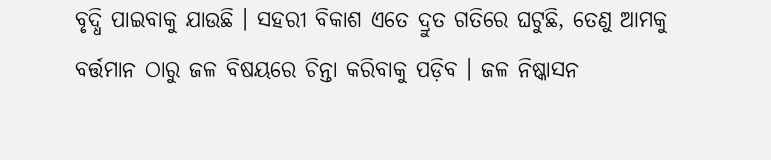ବୃଦ୍ଧି ପାଇବାକୁ ଯାଉଛି । ସହରୀ ବିକାଶ ଏତେ ଦ୍ରୁତ ଗତିରେ ଘଟୁଛି, ତେଣୁ ଆମକୁ ବର୍ତ୍ତମାନ ଠାରୁ ଜଳ ବିଷୟରେ ଚିନ୍ତା କରିବାକୁ ପଡ଼ିବ । ଜଳ ନିଷ୍କାସନ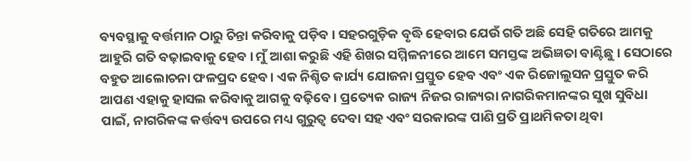ବ୍ୟବସ୍ଥାକୁ ବର୍ତ୍ତମାନ ଠାରୁ ଚିନ୍ତା କରିବାକୁ ପଡ଼ିବ । ସହରଗୁଡ଼ିକ ବୃଦ୍ଧି ହେବାର ଯେଉଁ ଗତି ଅଛି ସେହି ଗତିରେ ଆମକୁ ଆହୁରି ଗତି ବଢ଼ାଇବାକୁ ହେବ । ମୁଁ ଆଶା କରୁଛି ଏହି ଶିଖର ସମ୍ମିଳନୀରେ ଆମେ ସମସ୍ତଙ୍କ ଅଭିଜ୍ଞତା ବାଣ୍ଟିଛୁ । ସେଠାରେ ବହୁତ ଆଲୋଚନା ଫଳପ୍ରଦ ହେବ । ଏକ ନିଶ୍ଚିତ କାର୍ଯ୍ୟ ଯୋଜନା ପ୍ରସ୍ତୁତ ହେବ ଏବଂ ଏକ ରିଜୋଲୁସନ ପ୍ରସ୍ତୁତ କରି ଆପଣ ଏହାକୁ ହାସଲ କରିବାକୁ ଆଗକୁ ବଢ଼ିବେ । ପ୍ରତ୍ୟେକ ରାଜ୍ୟ ନିଜର ରାଜ୍ୟରା ନାଗରିକମାନଙ୍କର ସୁଖ ସୁବିଧା ପାଇଁ, ନାଗରିକଙ୍କ କର୍ତ୍ତବ୍ୟ ଉପରେ ମଧ୍ୟ ଗୁରୁତ୍ୱ ଦେବା ସହ ଏବଂ ସରକାରଙ୍କ ପାଣି ପ୍ରତି ପ୍ରାଥମିକତା ଥିବା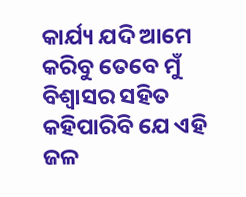କାର୍ଯ୍ୟ ଯଦି ଆମେ କରିବୁ ତେବେ ମୁଁ ବିଶ୍ୱାସର ସହିତ କହିପାରିବି ଯେ ଏହି ଜଳ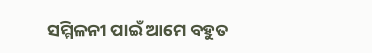ସମ୍ମିଳନୀ ପାଇଁ ଆମେ ବହୁତ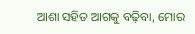ଆଶା ସହିତ ଆଗକୁ ବଢ଼ିବା, ମୋର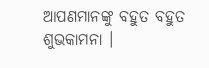ଆପଣମାନଙ୍କୁ ବହୁତ ବହୁତ ଶୁଭକାମନା ।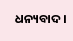ଧନ୍ୟବାଦ ।